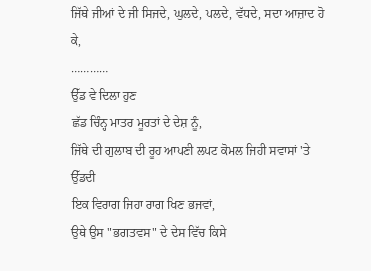ਜਿੱਥੇ ਜੀਆਂ ਦੇ ਜੀ ਸਿਜਦੇ, ਘੁਲਦੇ, ਪਲਦੇ, ਵੱਧਦੇ, ਸਦਾ ਆਜ਼ਾਦ ਹੋ ਕੇ,
…………
ਉੱਡ ਵੇ ਦਿਲਾ ਹੁਣ
ਛੱਡ ਚਿੰਨ੍ਹ ਮਾਤਰ ਮੂਰਤਾਂ ਦੇ ਦੇਸ਼ ਨੂੰ,
ਜਿੱਥੇ ਦੀ ਗੁਲਾਬ ਦੀ ਰੂਹ ਆਪਣੀ ਲਪਟ ਕੋਮਲ ਜਿਹੀ ਸਵਾਸਾਂ 'ਤੇ ਉੱਡਦੀ
ਇਕ ਵਿਰਾਗ ਜਿਹਾ ਰਾਗ ਖਿਣ ਭਜਵਾਂ,
ਉਥੇ ਉਸ "ਭਗਤਵਸ" ਦੇ ਦੇਸ ਵਿੱਚ ਕਿਸੇ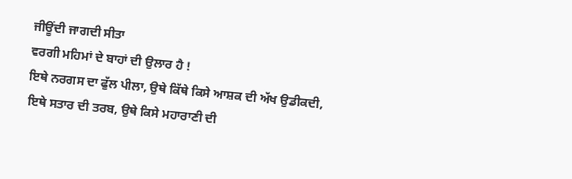ਜੀਊਂਦੀ ਜਾਗਦੀ ਸੀਤਾ
ਵਰਗੀ ਮਹਿਮਾਂ ਦੇ ਬਾਹਾਂ ਦੀ ਉਲਾਰ ਹੈ !
ਇਥੇ ਨਰਗਸ ਦਾ ਫੁੱਲ ਪੀਲਾ, ਉਥੇ ਕਿੱਥੇ ਕਿਸੇ ਆਸ਼ਕ ਦੀ ਅੱਖ ਉਡੀਕਦੀ,
ਇਥੇ ਸਤਾਰ ਦੀ ਤਰਬ, ਉਥੇ ਕਿਸੇ ਮਹਾਰਾਣੀ ਦੀ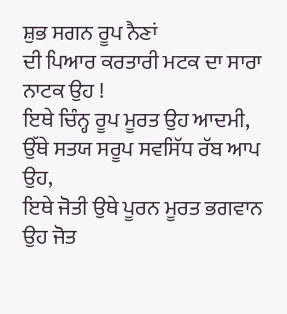ਸ਼ੁਭ ਸਗਨ ਰੂਪ ਨੈਣਾਂ
ਦੀ ਪਿਆਰ ਕਰਤਾਰੀ ਮਟਕ ਦਾ ਸਾਰਾ ਨਾਟਕ ਉਹ !
ਇਥੇ ਚਿੰਨ੍ਹ ਰੂਪ ਮੂਰਤ ਉਹ ਆਦਮੀ,
ਉੱਥੇ ਸਤਯ ਸਰੂਪ ਸਵਸਿੱਧ ਰੱਬ ਆਪ ਉਹ,
ਇਥੇ ਜੋਤੀ ਉਥੇ ਪੂਰਨ ਮੂਰਤ ਭਗਵਾਨ ਉਹ ਜੋਤ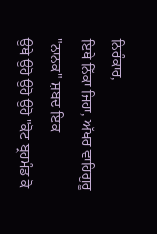ਨਿਰੰਕਾਰ,
ਇਥੇ ਨਿੱਕਾ ਜਿਹਾ, ਅੱਖਰ ਵਾਹਿਗੁਰੂ
"ਨਾਨਕ" ਸ਼ਬਦ ਇਕ
ਉਥੇ ਉਹੋ ਉਹੋ ਉਹੋ "ਕੋਟ ਬ੍ਰਹਮੰਡ ਕੋ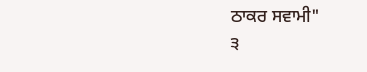ਠਾਕਰ ਸਵਾਮੀ"
੩